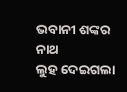ଭବାନୀ ଶଙ୍କର ନାଥ
ଲୁହ ଦେଇଗଲା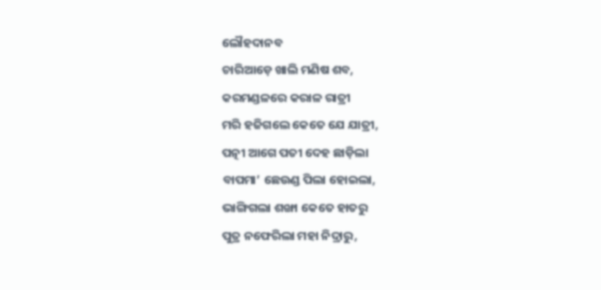ଲୌହଦାନବ
ଚାରିଆଡ଼େ ଖାଲି ମଣିଷ ଶବ,
କରମଣ୍ଡଳରେ କରାଳ ରାତ୍ରୀ
ମରି ହଜିଗଲେ କେତେ ଯେ ଯାତ୍ରୀ,
ପତ୍ନୀ ଆଗେ ପତୀ ଦେହ ଛାଡ଼ିଲା
ବାପମା’ ଛେଉଣ୍ଡ ପିଲା ହୋଇଲା,
ଭାଙ୍ଗିଗଲା ଶଙ୍ଖା କେତେ ହାତରୁ
ପୁତ୍ର ନଫେରିଲା ମହା ନିଦ୍ରାରୁ,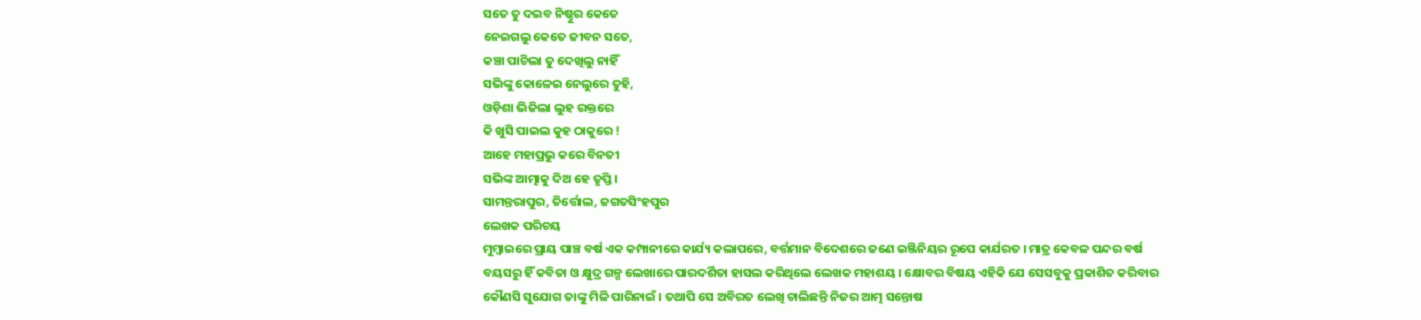ସତେ ତୁ ଦଇବ ନିଷ୍ଠୁର କେତେ
ନେଇଗଲୁ କେତେ ଜୀବନ ସତେ,
କଞ୍ଚା ପାଚିଲା ତୁ ଦେଖିଲୁ ନାହିଁ
ସଭିଙ୍କୁ କୋଳେଇ ନେଲୁରେ ତୁହି,
ଓଡ଼ିଶା ଭିଜିଲା ଲୁହ ରକ୍ତରେ
କି ଖୁସି ପାଇଲ କୁହ ଠାକୁରେ !
ଆହେ ମହାପ୍ରଭୁ କରେ ବିନତୀ
ସଭିଙ୍କ ଆତ୍ମାକୁ ଦିଅ ହେ ତୃପ୍ତି ।
ସାମନ୍ତରାପୁର, ତିର୍ତ୍ତୋଲ, ଜଗତସିଂହପୁର
ଲେଖକ ପରିଚୟ
ମୁମ୍ବାଇରେ ପ୍ରାୟ ପାଞ୍ଚ ବର୍ଷ ଏକ କମ୍ପାନୀରେ କାର୍ଯ୍ୟ କଲାପରେ, ବର୍ତ୍ତମାନ ବିଦେଶରେ ଜଣେ ଇଞ୍ଜିନିୟର ରୂପେ କାର୍ଯରତ । ମାତ୍ର କେବଳ ପନ୍ଦର ବର୍ଷ ବୟସରୁ ହିଁ କବିତା ଓ କ୍ଷୁଦ୍ର ଗଳ୍ପ ଲେଖାରେ ପାରଦର୍ଶିତା ହାସଲ କରିଥିଲେ ଲେଖକ ମହାଶୟ । କ୍ଷୋବର ବିଷୟ ଏହିକି ଯେ ସେସବୁକୁ ପ୍ରକାଶିତ କରିବାର କୌଣସି ସୁଯୋଗ ତାଙ୍କୁ ମିଳି ପାରିନାଇଁ । ତଥାପି ସେ ଅବିରତ ଲେଖି ଚାଲିଛନ୍ତି ନିଜର ଆତ୍ମ ସନ୍ତୋଷ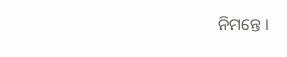ନିମନ୍ତେ ।